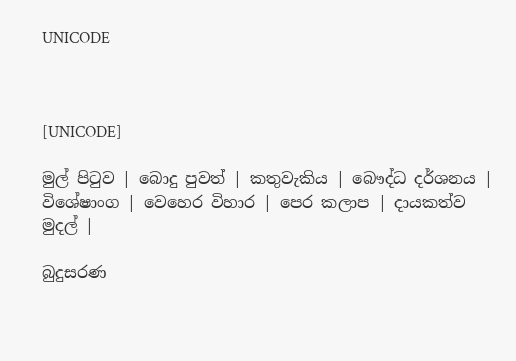UNICODE



[UNICODE]

මුල් පිටුව | බොදු පුවත් | කතුවැකිය | බෞද්ධ දර්ශනය | විශේෂාංග | වෙහෙර විහාර | පෙර කලාප | දායකත්ව මුදල් |

බුදුසරණ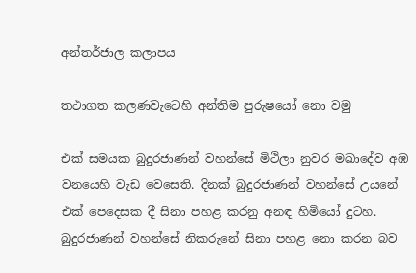අන්තර්ජාල කලාපය

තථාගත කලණවැටෙහි අන්තිම පුරුෂයෝ නො වමු

එක් සමයක බුදුරජාණන් වහන්සේ මිථිලා නුවර මඛාදේව අඹ වනයෙහි වැඩ වෙසෙති. දිනක් බුදුරජාණන් වහන්සේ උයනේ එක් පෙදෙසක දී සිනා පහළ කරනු අනඳ හිමියෝ දුටහ. බුදුරජාණන් වහන්සේ නිකරුනේ සිනා පහළ නො කරන බව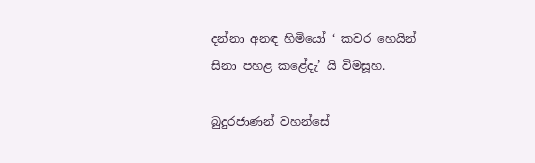දන්නා අනඳ හිමියෝ ‘ කවර හෙයින් සිනා පහළ කළේදැ’ යි විමසූහ.

බුදුරජාණන් වහන්සේ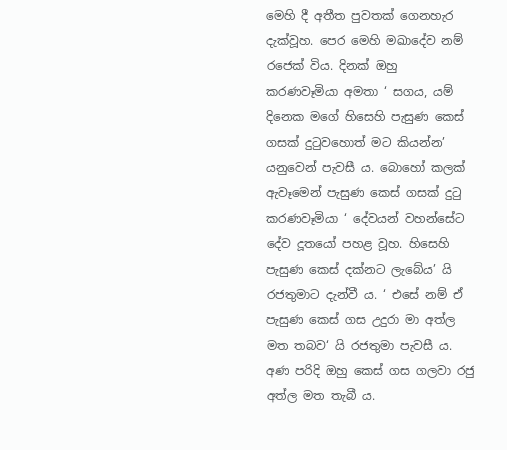මෙහි දී අතීත පුවතක් ගෙනහැර දැක්වූහ. පෙර මෙහි මඛාදේව නම් රජෙක් විය. දිනක් ඔහු කරණවෑමියා අමතා ‘ සගය, යම් දිනෙක මගේ හිසෙහි පැසුණ කෙස් ගසක් දුටුවහොත් මට කියන්න’ යනුවෙන් පැවසී ය. බොහෝ කලක් ඇවෑමෙන් පැසුණ කෙස් ගසක් දුටු කරණවෑමියා ‘ දේවයන් වහන්සේට දේව දූතයෝ පහළ වූහ. හිසෙහි පැසුණ කෙස් දක්නට ලැබේය’ යි රජතුමාට දැන්වී ය. ‘ එසේ නම් ඒ පැසුණ කෙස් ගස උදුරා මා අත්ල මත තබව‘ යි රජතුමා පැවසී ය. අණ පරිදි ඔහු කෙස් ගස ගලවා රජු අත්ල මත තැබී ය.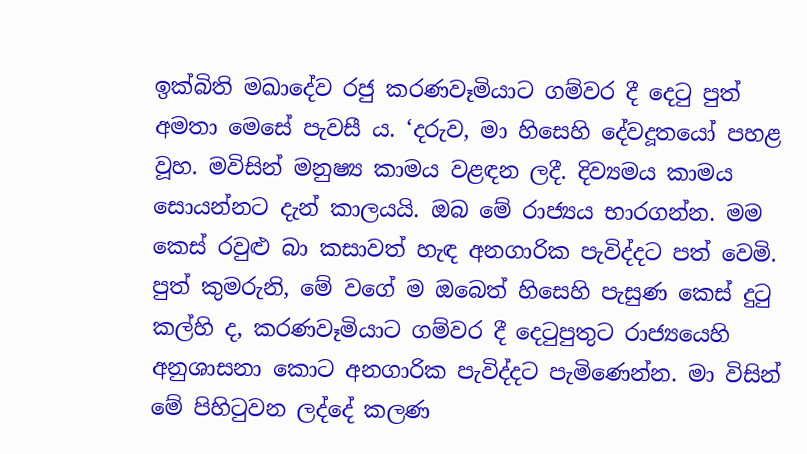ඉක්බිති මඛාදේව රජු කරණවෑමියාට ගම්වර දී දෙටු පුත් අමතා මෙසේ පැවසී ය. ‘දරුව, මා හිසෙහි දේවදූතයෝ පහළ වූහ. මවිසින් මනුෂ්‍ය කාමය වළඳන ලදී. දිව්‍යමය කාමය සොයන්නට දැන් කාලයයි. ඔබ මේ රාජ්‍යය භාරගන්න. මම කෙස් රවුළු බා කසාවත් හැඳ අනගාරික පැවිද්දට පත් වෙමි. පුත් කුමරුනි, මේ වගේ ම ඔබෙත් හිසෙහි පැසුණ කෙස් දුටු කල්හි ද, කරණවෑමියාට ගම්වර දී දෙටුපුතුට රාජ්‍යයෙහි අනුශාසනා කොට අනගාරික පැවිද්දට පැමිණෙන්න. මා විසින් මේ පිහිටුවන ලද්දේ කලණ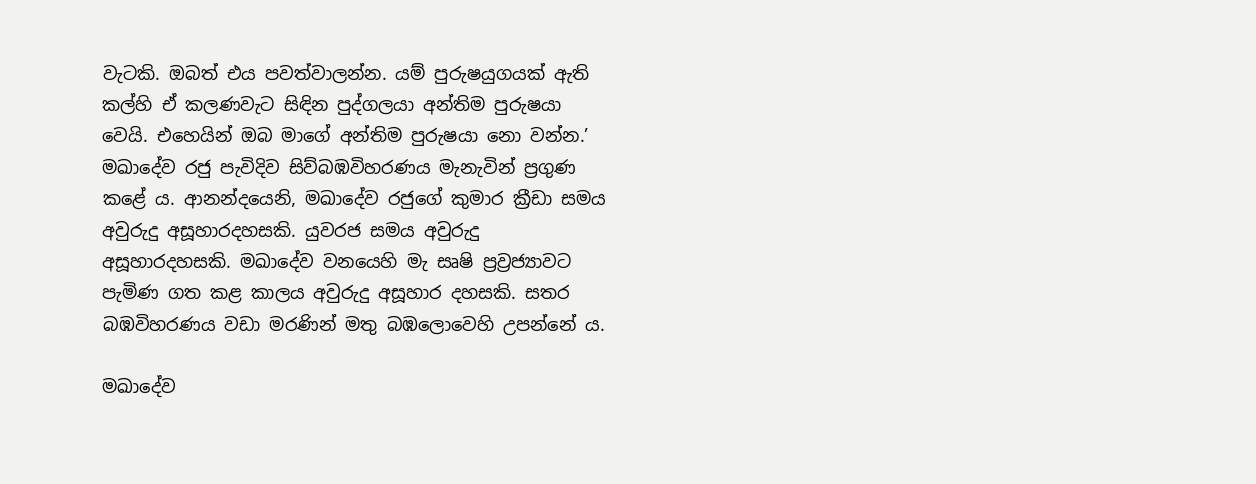වැටකි. ඔබත් එය පවත්වාලන්න. යම් පුරුෂයුගයක් ඇති කල්හි ඒ කලණවැට සිඳින පුද්ගලයා අන්තිම පුරුෂයා වෙයි. එහෙයින් ඔබ මාගේ අන්තිම පුරුෂයා නො වන්න.’ මඛාදේව රජු පැවිදිව සිව්බඹවිහරණය මැනැවින් ප්‍රගුණ කළේ ය. ආනන්දයෙනි, මඛාදේව රජුගේ කුමාර ක්‍රීඩා සමය අවුරුදු අසූහාරදහසකි. යුවරජ සමය අවුරුදු අසූහාරදහසකි. මඛාදේව වනයෙහි මැ සෘෂි ප්‍රව්‍රජ්‍යාවට පැමිණ ගත කළ කාලය අවුරුදු අසූහාර දහසකි. සතර බඹවිහරණය වඩා මරණින් මතු බඹලොවෙහි උපන්නේ ය.

මඛාදේව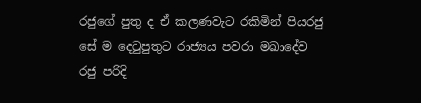රජුගේ පුතු ද ඒ කලණවැට රකිමින් පියරජු සේ ම දෙටුපුතුට රාජ්‍යය පවරා මඛාදේව රජු පරිදි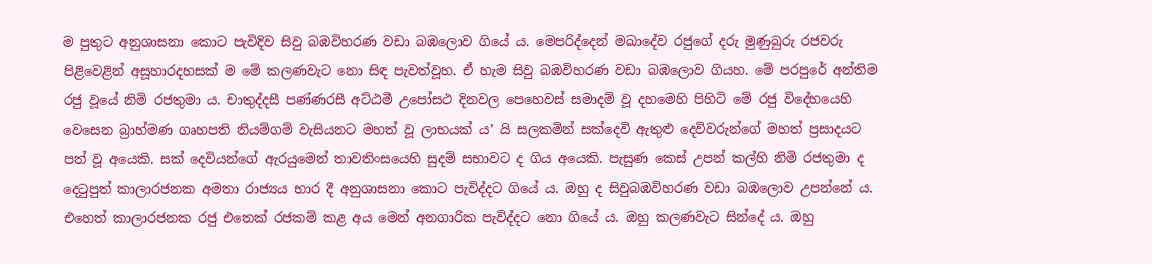ම පුතුට අනුශාසනා කොට පැවිදිව සිවු බඹවිහරණ වඩා බඹලොව ගියේ ය. මෙපරිද්දෙන් මඛාදේව රජුගේ දරු මුණුබුරු රජවරු පිළිවෙළින් අසූහාරදහසක් ම මේ කලණවැට නො සිඳ පැවත්වූහ. ඒ හැම සිවු බඹවිහරණ වඩා බඹලොව ගියහ. මේ පරපුරේ අන්තිම රජු වූයේ නිමි රජතුමා ය. චාතුද්දසී පණ්ණරසී අට්ඨමී උපෝසථ දිනවල පෙහෙවස් සමාදම් වූ දහමෙහි පිහිටි මේ රජු විදේහයෙහි වෙසෙන බ්‍රාහ්මණ ගෘහපති නියම්ගම් වැසියනට මහත් වූ ලාභයක් ය’ යි සලකමින් සක්දෙවි ඇතුළු දෙවිවරුන්ගේ මහත් ප්‍රසාදයට පත් වූ අයෙකි. සක් දෙවියන්ගේ ඇරයුමෙන් තාවතිංසයෙහි සුදම් සභාවට ද ගිය අයෙකි. පැසුණ කෙස් උපන් කල්හි නිමි රජතුමා ද දෙටුපුත් කාලාරජනක අමතා රාජ්‍යය භාර දී අනුශාසනා කොට පැවිද්දට ගියේ ය. ඔහු ද සිවුබඹවිහරණ වඩා බඹලොව උපන්නේ ය. එහෙත් කාලාරජනක රජු එතෙක් රජකම් කළ අය මෙන් අනගාරික පැවිද්දට නො ගියේ ය. ඔහු කලණවැට සින්දේ ය. ඔහු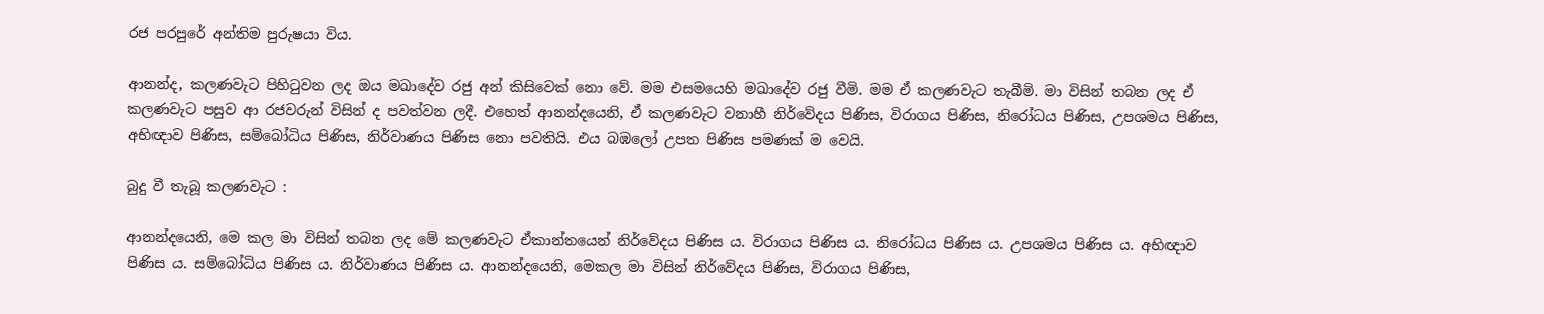රජ පරපුරේ අන්තිම පුරුෂයා විය.

ආනන්ද, කලණවැට පිහිටුවන ලද ඔය මඛාදේව රජු අන් කිසිවෙක් නො වේ. මම එසමයෙහි මඛාදේව රජු වීමි. මම ඒ කලණවැට තැබීමි. මා විසින් තබන ලද ඒ කලණවැට පසුව ආ රජවරුන් විසින් ද පවත්වන ලදී. එහෙත් ආනන්දයෙනි, ඒ කලණවැට වනාහී නිර්වේදය පිණිස, විරාගය පිණිස, නිරෝධය පිණිස, උපශමය පිණිස, අභිඥාව පිණිස, සම්බෝධිය පිණිස, නිර්වාණය පිණිස නො පවතියි. එය බඹලෝ උපත පිණිස පමණක් ම වෙයි.

බුදු වී තැබූ කලණවැට :

ආනන්දයෙනි, මෙ කල මා විසින් තබන ලද මේ කලණවැට ඒකාන්තයෙන් නිර්වේදය පිණිස ය. විරාගය පිණිස ය. නිරෝධය පිණිස ය. උපශමය පිණිස ය. අභිඥාව පිණිස ය. සම්බෝධිය පිණිස ය. නිර්වාණය පිණිස ය. ආනන්දයෙනි, මෙකල මා විසින් නිර්වේදය පිණිස, විරාගය පිණිස,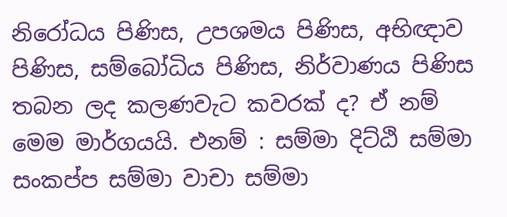නිරෝධය පිණිස, උපශමය පිණිස, අභිඥාව පිණිස, සම්බෝධිය පිණිස, නිර්වාණය පිණිස තබන ලද කලණවැට කවරක් ද? ඒ නම් මෙම මාර්ගයයි. එනම් : සම්මා දිට්ඨි සම්මා සංකප්ප සම්මා වාචා සම්මා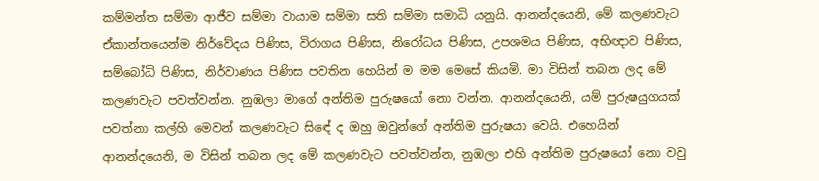කම්මන්ත සම්මා ආජීව සම්මා වායාම සම්මා සති සම්මා සමාධි යනුයි. ආනන්දයෙනි, මේ කලණවැට ඒකාන්තයෙන්ම නිර්වේදය පිණිස, විරාගය පිණිස, නිරෝධය පිණිස, උපශමය පිණිස, අභිඥාව පිණිස, සම්බෝධි පිණිස, නිර්වාණය පිණිස පවතින හෙයින් ම මම මෙසේ කියමි. මා විසින් තබන ලද මේ කලණවැට පවත්වන්න. නුඹලා මාගේ අන්තිම පුරුෂයෝ නො වන්න. ආනන්දයෙනි, යම් පුරුෂයුගයක් පවත්නා කල්හි මෙවන් කලණවැට සිඳේ ද ඔහු ඔවුන්ගේ අන්තිම පුරුෂයා වෙයි. එහෙයින් ආනන්දයෙනි, ම විසින් තබන ලද මේ කලණවැට පවත්වන්න, නුඹලා එහි අන්තිම පුරුෂයෝ නො වවු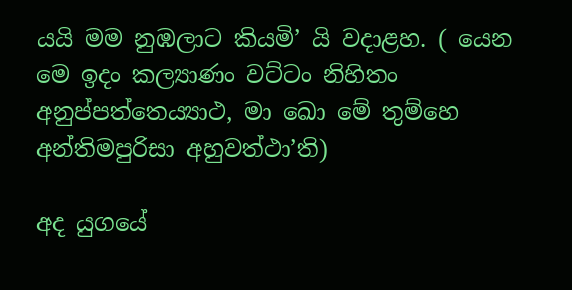යයි මම නුඹලාට කියමි’ යි වදාළහ. ( යෙන මෙ ඉදං කල්‍යාණං වට්ටං නිහිතං අනුප්පත්තෙය්‍යාථ, මා ඛො මේ තුම්හෙ අන්තිමපුරිසා අහුවත්ථා’ති)

අද යුගයේ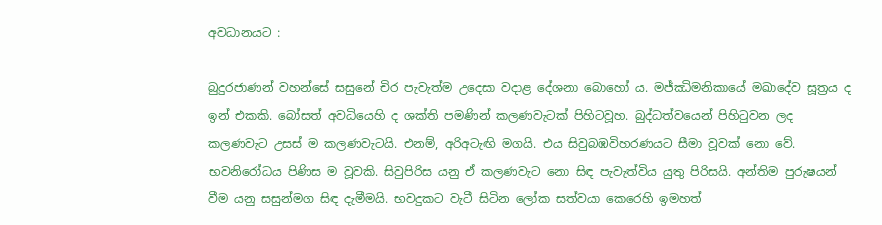අවධානයට :

බුදුරජාණන් වහන්සේ සසුනේ චිර පැවැත්ම උදෙසා වදාළ දේශනා බොහෝ ය. මජ්ඣිමනිකායේ මඛාදේව සූත්‍රය ද ඉන් එකකි. බෝසත් අවධියෙහි ද ශක්ති පමණින් කලණවැටක් පිහිටවූහ. බුද්ධත්වයෙන් පිහිටුවන ලද කලණවැට උසස් ම කලණවැටයි. එනම්, අරිඅටැඟි මගයි. එය සිවුබඹවිහරණයට සීමා වූවක් නො වේ. භවනිරෝධය පිණිස ම වූවකි. සිවුපිරිස යනු ඒ කලණවැට නො සිඳ පැවැත්විය යුතු පිරිසයි. අන්තිම පුරුෂයන් වීම යනු සසුන්මග සිඳ දැමීමයි. භවදුකට වැටී සිටින ලෝක සත්වයා කෙරෙහි ඉමහත්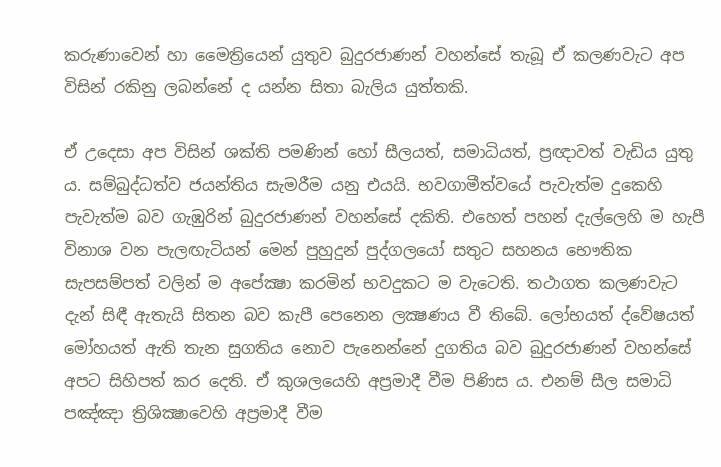කරුණාවෙන් හා මෛත්‍රියෙන් යුතුව බුදුරජාණන් වහන්සේ තැබූ ඒ කලණවැට අප විසින් රකිනු ලබන්නේ ද යන්න සිතා බැලිය යුත්තකි.

ඒ උදෙසා අප විසින් ශක්ති පමණින් හෝ සීලයත්, සමාධියත්, ප්‍රඥාවත් වැඩිය යුතු ය. සම්බුද්ධත්ව ජයන්තිය සැමරීම යනු එයයි. භවගාමීත්වයේ පැවැත්ම දුකෙහි පැවැත්ම බව ගැඹුරින් බුදුරජාණන් වහන්සේ දකිති. එහෙත් පහන් දැල්ලෙහි ම හැපී විනාශ වන පැලඟැටියන් මෙන් පුහුදුන් පුද්ගලයෝ සතුට සහනය භෞතික සැපසම්පත් වලින් ම අපේක්‍ෂා කරමින් භවදුකට ම වැටෙති. තථාගත කලණවැට දැන් සිඳී ඇතැයි සිතන බව කැපී පෙනෙන ලක්‍ෂණය වී තිබේ. ලෝභයත් ද්වේෂයත් මෝහයත් ඇති තැන සුගතිය නොව පැනෙන්නේ දුගතිය බව බුදුරජාණන් වහන්සේ අපට සිහිපත් කර දෙති. ඒ කුශලයෙහි අප්‍රමාදී වීම පිණිස ය. එනම් සීල සමාධි පඤ්ඤා ත්‍රිශික්‍ෂාවෙහි අප්‍රමාදී වීම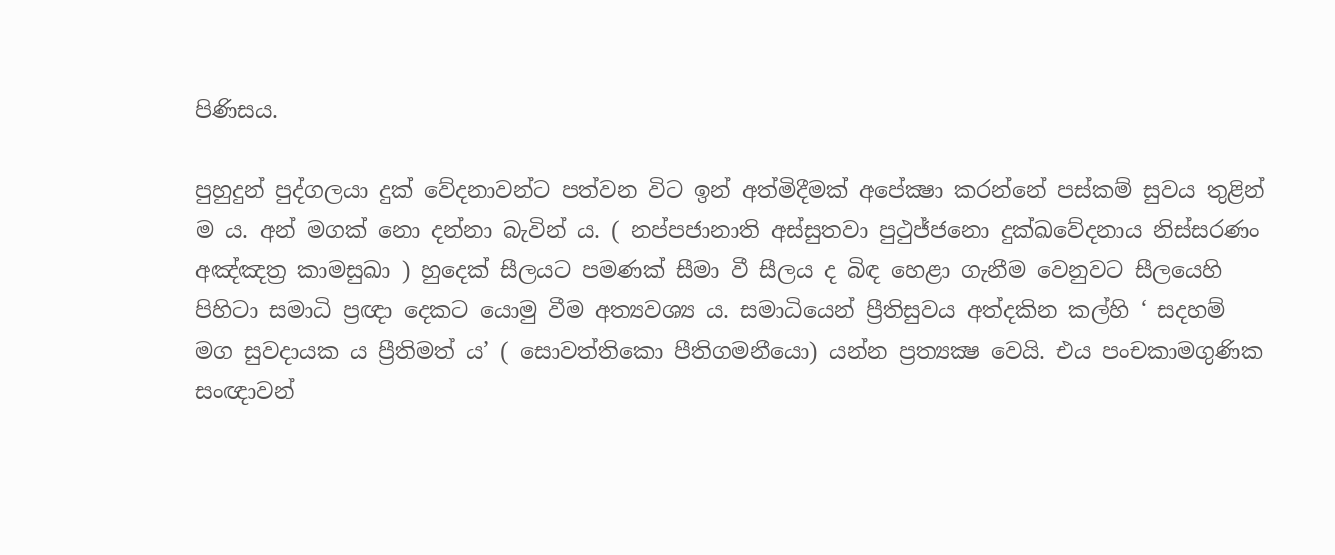පිණිසය.

පුහුදුන් පුද්ගලයා දුක් වේදනාවන්ට පත්වන විට ඉන් අත්මිදීමක් අපේක්‍ෂා කරන්නේ පස්කම් සුවය තුළින් ම ය. අන් මගක් නො දන්නා බැවින් ය. ( නප්පජානාති අස්සුතවා පුථුජ්ජනො දුක්ඛවේදනාය නිස්සරණං අඤ්ඤත්‍ර කාමසුඛා ) හුදෙක් සීලයට පමණක් සීමා වී සීලය ද බිඳ හෙළා ගැනීම වෙනුවට සීලයෙහි පිහිටා සමාධි ප්‍රඥා දෙකට යොමු වීම අත්‍යවශ්‍ය ය. සමාධියෙන් ප්‍රීතිසුවය අත්දකින කල්හි ‘ සදහම් මග සුවදායක ය ප්‍රීතිමත් ය’ ( සොවත්තිකො පීතිගමනීයො) යන්න ප්‍රත්‍යක්‍ෂ වෙයි. එය පංචකාමගුණික සංඥාවන්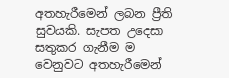අතහැරීමෙන් ලබන ප්‍රීති සුවයකි. සැපත උදෙසා සතුකර ගැනීම ම වෙනුවට අතහැරීමෙන්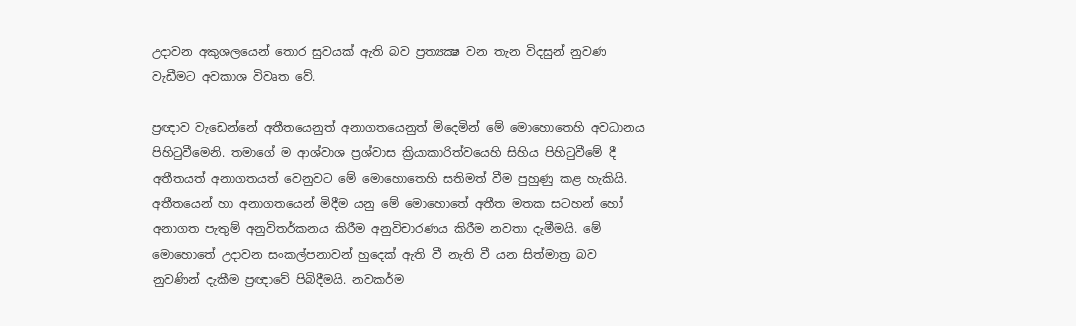උදාවන අකුශලයෙන් තොර සුවයක් ඇති බව ප්‍රත්‍යක්‍ෂ වන තැන විදසුන් නුවණ වැඩීමට අවකාශ විවෘත වේ.

ප්‍රඥාව වැඩෙන්නේ අතීතයෙනුත් අනාගතයෙනුත් මිදෙමින් මේ මොහොතෙහි අවධානය පිහිටුවීමෙනි. තමාගේ ම ආශ්වාශ ප්‍රශ්වාස ක්‍රියාකාරිත්වයෙහි සිහිය පිහිටුවීමේ දී අතීතයත් අනාගතයත් වෙනුවට මේ මොහොතෙහි සතිමත් වීම පුහුණු කළ හැකියි. අතීතයෙන් හා අනාගතයෙන් මිදීම යනු මේ මොහොතේ අතීත මතක සටහන් හෝ අනාගත පැතුම් අනුවිතර්කනය කිරීම අනුවිචාරණය කිරීම නවතා දැමීමයි. මේ මොහොතේ උදාවන සංකල්පනාවන් හුදෙක් ඇති වී නැති වී යන සිත්මාත්‍ර බව නුවණින් දැකීම ප්‍රඥාවේ පිබිදීමයි. නවකර්ම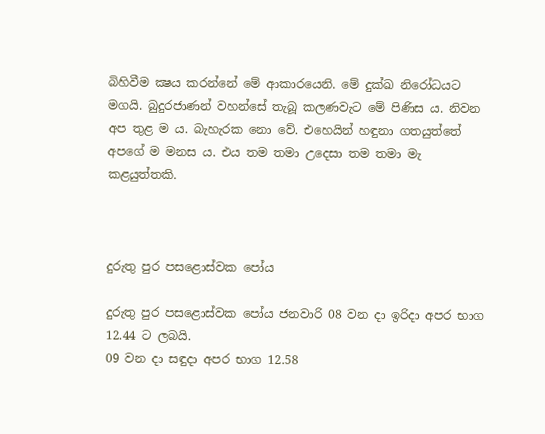බිහිවීම ක්‍ෂය කරන්නේ මේ ආකාරයෙනි. මේ දුක්ඛ නිරෝධයට මගයි. බුදුරජාණන් වහන්සේ තැබූ කලණවැට මේ පිණිස ය. නිවන අප තුළ ම ය. බැහැරක නො වේ. එහෙයින් හඳුනා ගතයුත්තේ අපගේ ම මනස ය. එය තම තමා උදෙසා තම තමා මැ කළයුත්තකි.



දුරුතු පුර පසළොස්වක පෝය

දුරුතු පුර පසළොස්වක පෝය ජනවාරි 08 වන දා ඉරිදා අපර භාග 12.44 ට ලබයි.
09 වන දා සඳුදා අපර භාග 12.58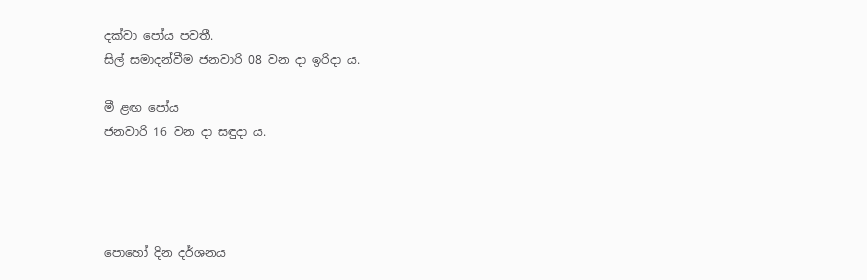දක්වා පෝය පවතී.
සිල් සමාදන්වීම ජනවාරි 08 වන දා ඉරිදා ය.

මී ළඟ පෝය
ජනවාරි 16 වන දා සඳුදා ය.




පොහෝ දින දර්ශනය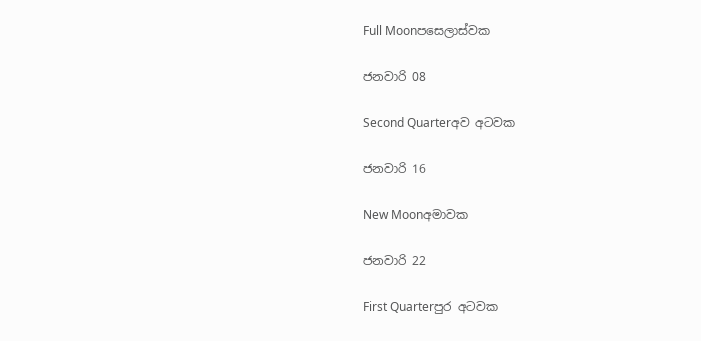Full Moonපසෙලාස්වක

ජනවාරි 08

Second Quarterඅව අටවක

ජනවාරි 16

New Moonඅමාවක

ජනවාරි 22

First Quarterපුර අටවක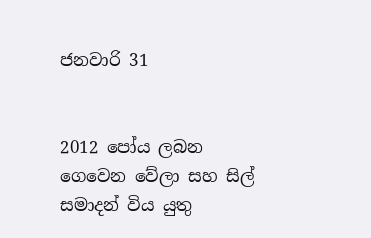ජනවාරි 31


2012 පෝය ලබන ගෙවෙන වේලා සහ සිල් සමාදන් විය යුතු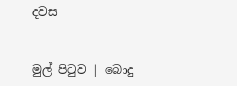දවස


මුල් පිටුව | බොදු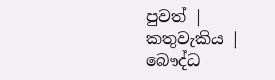පුවත් | කතුවැකිය | බෞද්ධ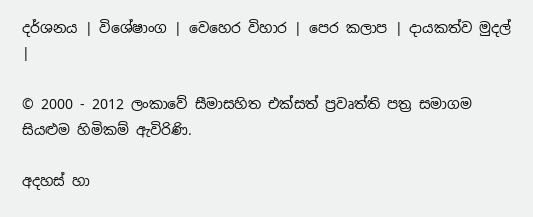දර්ශනය | විශේෂාංග | වෙහෙර විහාර | පෙර කලාප | දායකත්ව මුදල් |

© 2000 - 2012 ලංකාවේ සීමාසහිත එක්සත් ප්‍රවෘත්ති පත්‍ර සමාගම
සියළුම හිමිකම් ඇවිරිණි.

අදහස් හා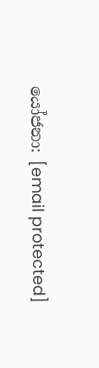යෝජනා: [email protected]